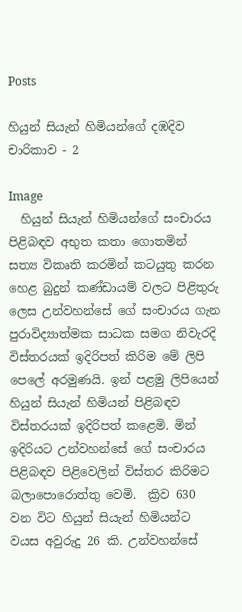Posts

හියුන් සියැන් හිමියන්ගේ දඹදිව චාරිකාව - 2

Image
  හියුන් සියැන් හිමියන්ගේ සංචාරය පිළිබඳව අභුත කතා ගොතමින් සත්‍ය විකෘති කරමින් කටයුතු කරන හෙළ බුදුන් කණ්ඩායම් වලට පිළිතුරු ලෙස උන්වහන්සේ ගේ සංචාරය ගැන පුරාවිද්‍යාත්මක සාධක සමග නිවැරදි විස්තරයක් ඉදිරිපත් කිරිම මේ ලිපි පෙලේ අරමුණයි. ඉන් පළමු ලිපියෙන් හියුන් සියැන් හිමියන් පිළිබඳව විස්තරයක් ඉදිරිපත් කළෙමි. මින් ඉදිරියට උන්වහන්සේ ගේ සංචාරය පිළිබඳව පිළිවෙලින් විස්තර කිරිමට බලාපොරොත්තු වෙමි.  ක්‍රිව 630 වන විට හියුන් සියැන් හිමියන්ට වයස අවුරුදු 26 කි. උන්වහන්සේ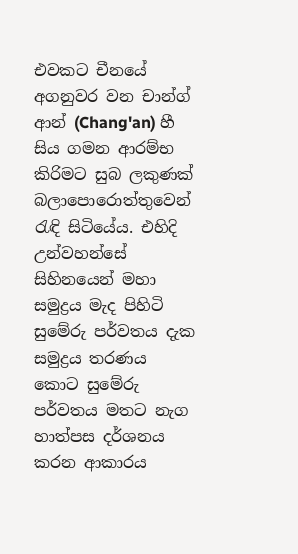එවකට චීනයේ අගනුවර වන චාන්ග් ආන් (Chang'an) හී සිය ගමන ආරම්භ කිරිමට සුබ ලකුණක් බලාපොරොත්තුවෙන් රැඳි සිටියේය. එහිදි උන්වහන්සේ සිහිනයෙන් මහා සමුද්‍රය මැද පිහිටි සුමේරු පර්වතය දැක සමුද්‍රය තරණය කොට සුමේරු පර්වතය මතට නැග හාත්පස දර්ශනය කරන ආකාරය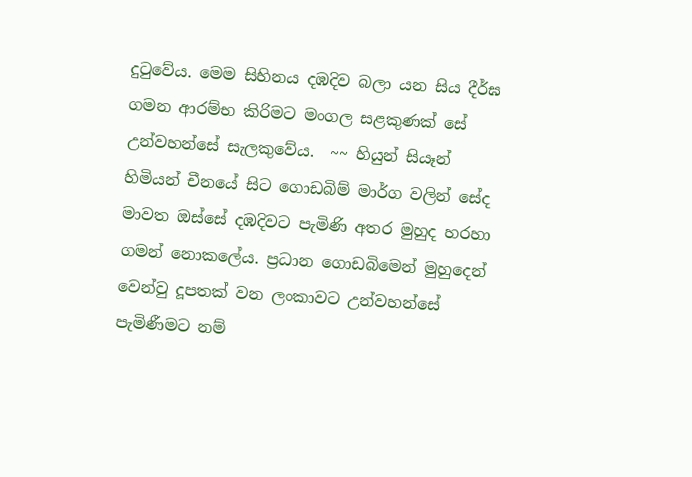දුටුවේය. මෙම සිහිනය දඹදිව බලා යන සිය දීර්ඝ ගමන ආරම්භ කිරිමට මංගල සළකුණක් සේ උන්වහන්සේ සැලකුවේය.  ~~ හියුන් සියෑන් හිමියන් චීනයේ සිට ගොඩබිම් මාර්ග වලින් සේද මාවත ඔස්සේ දඹදිවට පැමිණි අතර මුහුද හරහා ගමන් නොකලේය. ප්‍රධාන ගොඩබිමෙන් මුහුදෙන් වෙන්වු දූපතක් වන ලංකාවට උන්වහන්සේ පැමිණීමට නම්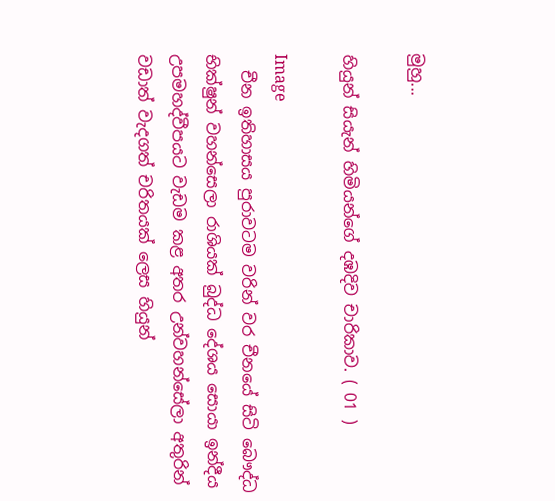මුහු...

හියුන් සියැන් හිමියන්ගේ දඹදිව චාරිකාව. ( 01 )

Image
  චීන ඉතිහාසය පුරාවටම වරින් වර චීනයේ සිටි බෞද්ධ භික්ෂුන් වහන්සෙලා රාශියක් බුද්ධ දේශය සොයා ඉන්දීය උපමහද්වීපයට වැඩම කළ අතර උන්වහන්සේලා අතුරින් වඩාත් වැදගත් චරිතයක් ලෙස හියුන්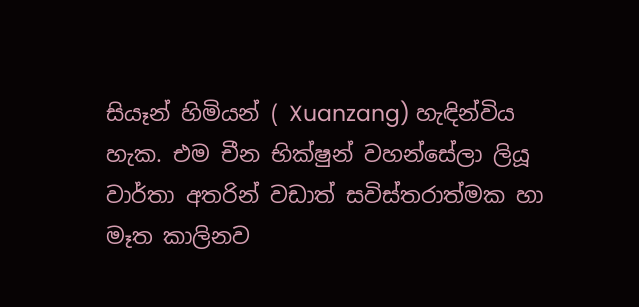සියෑන් හිමියන් ( Xuanzang) හැඳින්විය හැක. එම චීන භික්ෂුන් වහන්සේලා ලියූ වාර්තා අතරින් වඩාත් සවිස්තරාත්මක හා මෑත කාලිනව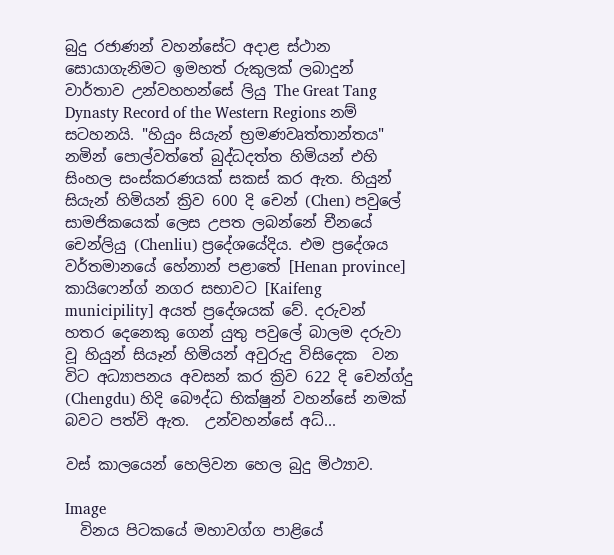බුදු රජාණන් වහන්සේට අදාළ ස්ථාන සොයාගැනිමට ඉමහත් රුකුලක් ලබාදුන් වාර්තාව උන්වහහන්සේ ලියු The Great Tang Dynasty Record of the Western Regions නම් සටහනයි. "හියුං සියැන් භ්‍රමණවෘත්තාන්තය" නමින් පොල්වත්තේ බුද්ධදත්ත හිමියන් එහි සිංහල සංස්කරණයක් සකස් කර ඇත. හියුන් සියැන් හිමියන් ක්‍රිව 600 දි චෙන් (Chen) පවුලේ සාමජිකයෙක් ලෙස උපත ලබන්නේ චීනයේ චෙන්ලියු (Chenliu) ප්‍රදේශයේදිය. එම ප්‍රදේශය වර්තමානයේ හේනාන් පළාතේ [Henan province] කායිෆෙන්ග් නගර සභාවට [Kaifeng municipility] අයත් ප්‍රදේශයක් වේ. දරුවන් හතර දෙනෙකු ගෙන් යුතු පවුලේ බාලම දරුවා වූ හියුන් සියෑන් හිමියන් අවුරුදු විසිදෙක  වන විට අධ්‍යාපනය අවසන් කර ක්‍රිව 622 දි චෙන්ග්දු (Chengdu) හිදි බෞද්ධ භික්ෂුන් වහන්සේ නමක් බවට පත්වි ඇත.  උන්වහන්සේ අධ්‍...

වස් කාලයෙන් හෙලිවන හෙල බුදු මිථ්‍යාව.

Image
  විනය පිටකයේ මහාවග්ග පාළියේ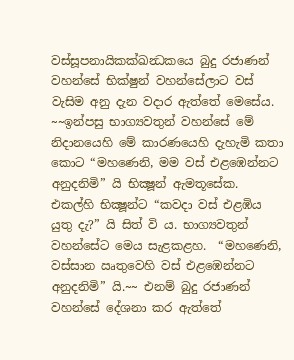වස්සූපනායිකක්ඛන්‍ධකයෙ බුදු රජාණන් වහන්සේ භික්ෂුන් වහන්සේලාට වස් වැසිම අනු දැන වදාර ඇත්තේ මෙසේය. ~~ඉන්පසු භාග්‍යවතුන් වහන්සේ මේ නිදානයෙහි මේ කාරණයෙහි දැහැමි කතා කොට “මහණෙනි, මම වස් එළඹෙන්නට අනුදනිමි” යි භික්‍ෂූන් ඇමතූසේක.  එකල්හි භික්‍ෂූන්ට “කවදා වස් එළඹිය යුතු දැ?” යි සිත් වි ය. භාග්‍යවතුන් වහන්සේට මෙය සැළකළහ.  “මහණෙනි, වස්සාන ඍතුවෙහි වස් එළඹෙන්නට අනුදනිමි” යි.~~ එනම් බුදු රජාණන් වහන්සේ දේශනා කර ඇත්තේ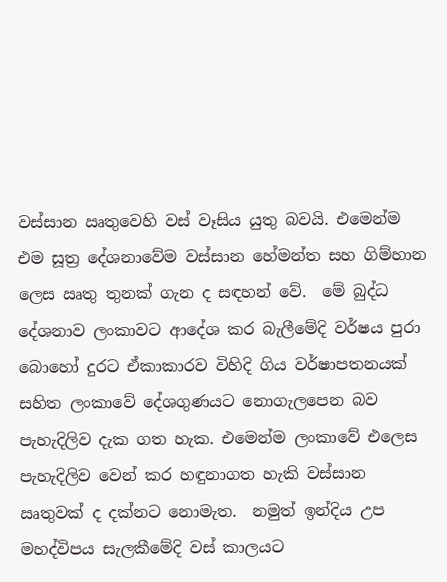වස්සාන ඍතුවෙහි වස් වෑසිය යුතු බවයි. එමෙන්ම එම සූත්‍ර දේශනාවේම වස්සාන හේමන්ත සහ ගිම්හාන ලෙස ඍතු තුනක් ගැන ද සඳහන් වේ.  මේ බුද්ධ දේශනාව ලංකාවට ආදේශ කර බැලීමේදි වර්ෂය පුරා බොහෝ දුරට ඒකාකාරව විහිදි ගිය වර්ෂාපතනයක් සහිත ලංකාවේ දේශගුණයට නොගැලපෙන බව පැහැදිලිව දැක ගත හැක. එමෙන්ම ලංකාවේ එලෙස පැහැදිලිව වෙන් කර හඳුනාගත හැකි වස්සාන ඍතුවක් ද දක්නට නොමැත.  නමුත් ඉන්දිය උප මහද්විපය සැලකීමේදි වස් කාලයට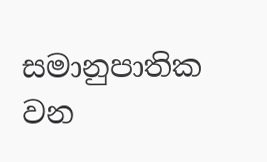සමානුපාතික වන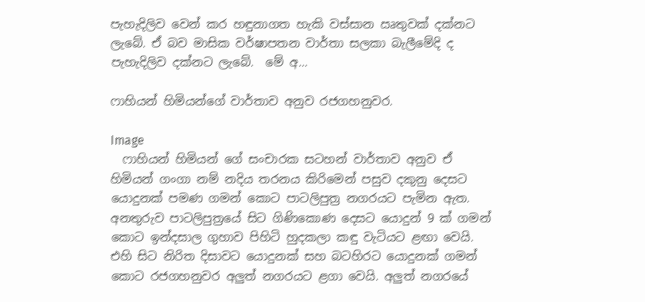පැහැදිලිව වෙන් කර හඳුනාගත හැකි වස්සාන ඍතුවක් දක්නට ලැබේ. ඒ බව මාසික වර්ෂාපතන වාර්තා සලකා බැලීමේදි ද පැහැදිලිව දක්නට ලැබේ.  මේ අ...

ෆාහියන් හිමියන්ගේ වාර්තාව අනුව රජගහනුවර.

Image
  ෆාහියන් හිමියන් ගේ සංචාරක සටහන් වාර්තාව අනුව ඒ හිමියන් ගංගා නම් නදිය තරනය කිරිමෙන් පසුව දකුනු දෙසට යොදුනක් පමණ ගමන් කොට පාටලිපුත්‍ර නගරයට පැමින ඇත. අනතුරුව පාටලිපුත්‍රයේ සිට ගිණිකොණ දෙසට යොදුන් 9 ක් ගමන් කොට ඉන්දසාල ගුහාව පිහිටි හුදකලා කඳු වැටියට ළඟා වෙයි. එහි සිට නිරිත දිසාවට යොදුනක් සහ බටහිරට යොදුනක් ගමන් කොට රජගහනුවර අලුත් නගරයට ළගා වෙයි. අලුත් නගරයේ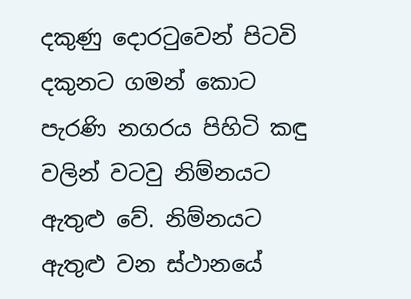දකුණු දොරටුවෙන් පිටවි දකුනට ගමන් කොට පැරණි නගරය පිහිටි කඳු වලින් වටවු නිම්නයට ඇතුළු වේ. නිම්නයට ඇතුළු වන ස්ථානයේ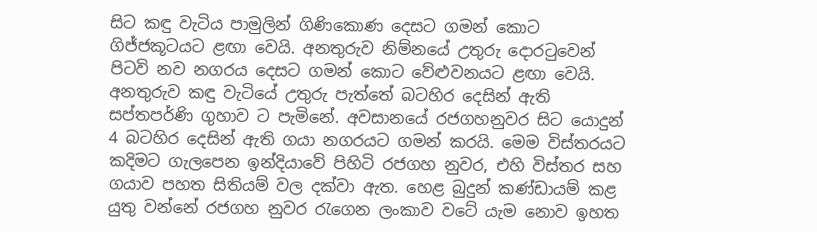සිට කඳු වැටිය පාමුලින් ගිණිකොණ දෙසට ගමන් කොට ගිජ්ජකූටයට ළඟා වෙයි. අනතුරුව නිම්නයේ උතුරු දොරටුවෙන් පිටවි නව නගරය දෙසට ගමන් කොට වේළුවනයට ළඟා වෙයි. අනතුරුව කඳු වැටියේ උතුරු පැත්තේ බටහිර දෙසින් ඇති සප්තපර්ණි ගුහාව ට පැමිනේ. අවසානයේ රජගහනුවර සිට යොදුන් 4 බටහිර දෙසින් ඇති ගයා නගරයට ගමන් කරයි. මෙම විස්තරයට කදිමට ගැලපෙන ඉන්දියාවේ පිහිටි රජගහ නුවර, එහි විස්තර සහ ගයාව පහත සිතියම් වල දක්වා ඇත. හෙළ බුදුන් කණ්ඩායම් කළ යුතු වන්නේ රජගහ නුවර රැගෙන ලංකාව වටේ යැම නොව ඉහත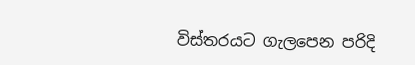විස්තරයට ගැලපෙන පරිදි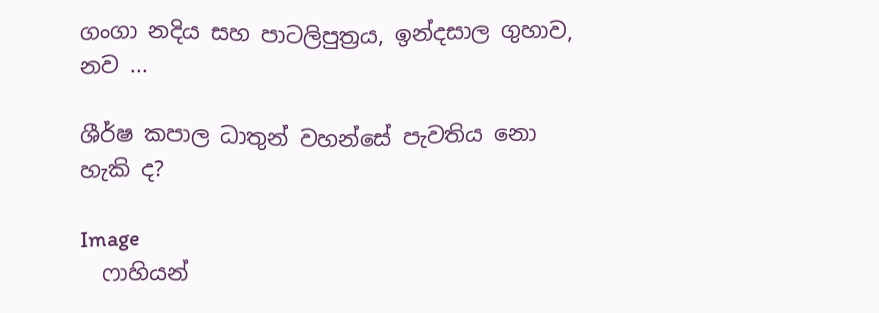ගංගා නදිය සහ පාටලිපුත්‍රය, ඉන්දසාල ගුහාව, නව ...

ශීර්ෂ කපාල ධාතුන් වහන්සේ පැවතිය නො හැකි ද?

Image
  ෆාහියන්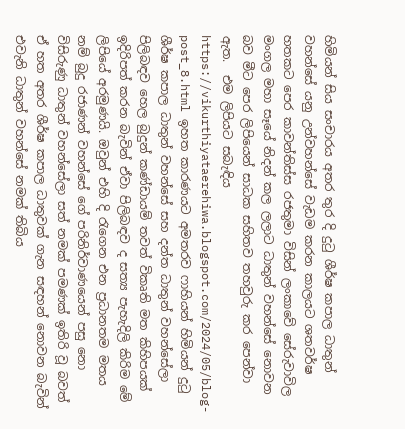හිමියන් සිය සංචාරය අතර තුර දි දුටු ශීර්ෂ කපාල ධාතුන් වහන්සේ යනු උන්වහන්සේ වැඩම කරන කාලයට ශතවර්ෂ හතකට පෙර කාවන්තිස්ස රජතුමා විසින් ලංකාවේ සේරුවාවිල මංගල මහා සෑයේ නිදන් කල ලලාට ධාතුන් වහන්සේ නොවන බව මීට පෙර ලිපියෙන් සාධක සහිතව තහවුරු කර පෙන්වා ඇත.  එම ලිපියට සබැඳිය https://vikurthiyataerehiwa.blogspot.com/2024/05/blog-post_8.html ඉහත කාරණයට අමතරව ෆාහියන් හිමියන් දුටු ශීර්ෂ කපාල ධාතුන් වහන්සේ සහ දන්ත ධාතුන් වහන්සේලා පිලිබඳව හෙල බුදුන් කණ්ඩායම් තවත් විකෘති මත කිහිපයක් ඉදිරිපත් කරන බැවින් ඒවා පිලිබඳව ද සත්‍ය පැහැදිලි කිරිම මේ ලිපියේ අරමුණයි. ඔවුන් එහි දි රැගෙන එන ප්‍රධානතම මතය නම් බුදු රජාණන් වහන්සේ ගේ පරිනිර්වාණයෙන් පසු නො විසිරුණු ධාතුන් වහන්සේලා සත් නමක් පමණක් ඉතිරි වූ බවත් ඒ හත අතර ශීර්ෂ කපාල ධාතුවක් ගැන සඳහන් නොවන බැවින් එවැනි ධාතුන් වහන්සේ නමක් තිබිය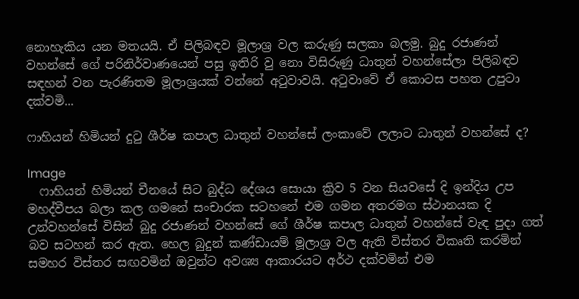නොහැකිය යන මතයයි. ඒ පිලිබඳව මූලාශ්‍ර වල කරුණු සලකා බලමු. බුදු රජාණන් වහන්සේ ගේ පරිනිර්වාණයෙන් පසු ඉතිරි වු නො විසිරුණු ධාතුන් වහන්සේලා පිලිබඳව සඳහන් වන පැරණිතම මූලාශ්‍රයක් වන්නේ අටුවාවයි. අටුවාවේ ඒ කොටස පහත උපුටා දක්වමි...

ෆාහියන් හිමියන් දුටු ශීර්ෂ කපාල ධාතුන් වහන්සේ ලංකාවේ ලලාට ධාතුන් වහන්සේ ද?

Image
  ෆාහියන් හිමියන් චීනයේ සිට බුද්ධ දේශය සොයා ක්‍රිව 5 වන සියවසේ දි ඉන්දිය උප මහද්වීපය බලා කල ගමනේ සංචාරක සටහනේ එම ගමන අතරමග ස්ථානයක දි උන්වහන්සේ විසින් බුදු රජාණන් වහන්සේ ගේ ශීර්ෂ කපාල ධාතුන් වහන්සේ වැඳ පුදා ගත් බව සටහන් කර ඇත. හෙල බුදුන් කණ්ඩායම් මූලාශ්‍ර වල ඇති විස්තර විකෘති කරමින් සමහර විස්තර සඟවමින් ඔවුන්ට අවශ්‍ය ආකාරයට අර්ථ දක්වමින් එම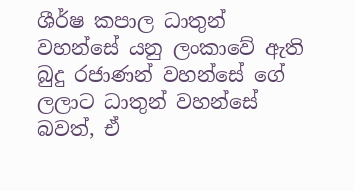ශීර්ෂ කපාල ධාතුන් වහන්සේ යනු ලංකාවේ ඇති බුදු රජාණන් වහන්සේ ගේ ලලාට ධාතුන් වහන්සේ බවත්, ඒ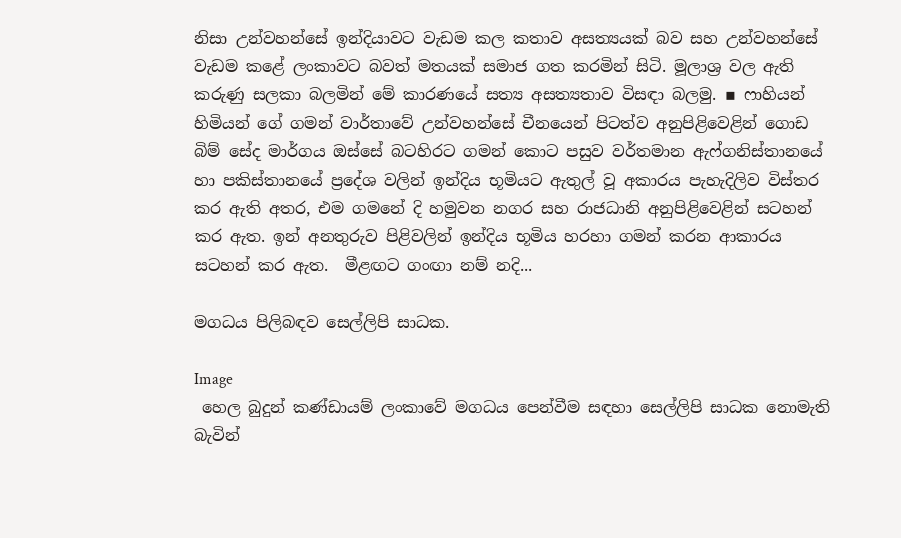නිසා උන්වහන්සේ ඉන්දියාවට වැඩම කල කතාව අසත්‍යයක් බව සහ උන්වහන්සේ වැඩම කළේ ලංකාවට බවත් මතයක් සමාජ ගත කරමින් සිටි. මූලාශ්‍ර වල ඇති කරුණු සලකා බලමින් මේ කාරණයේ සත්‍ය අසත්‍යතාව විසඳා බලමු. ▪ ෆාහියන් හිමියන් ගේ ගමන් වාර්තාවේ උන්වහන්සේ චීනයෙන් පිටත්ව අනුපිළිවෙළින් ගොඩ බිම් සේද මාර්ගය ඔස්සේ බටහිරට ගමන් කොට පසුව වර්තමාන ඇෆ්ගනිස්තානයේ හා පකිස්තානයේ ප්‍රදේශ වලින් ඉන්දිය භූමියට ඇතුල් වූ අකාරය පැහැදිලිව විස්තර කර ඇති අතර, එම ගමනේ දි හමුවන නගර සහ රාජධානි අනුපිළිවෙළින් සටහන් කර ඇත. ඉන් අනතුරුව පිළිවලින් ඉන්දිය භූමිය හරහා ගමන් කරන ආකාරය සටහන් කර ඇත.  මීළඟට ගංඟා නම් නදි...

මගධය පිලිබඳව සෙල්ලිපි සාධක.

Image
 හෙල බුදුන් කණ්ඩායම් ලංකාවේ මගධය පෙන්වීම සඳහා සෙල්ලිපි සාධක නොමැති බැවින්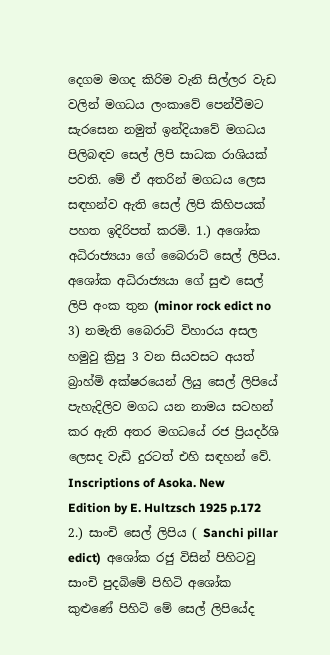දෙගම මගද කිරිම වැනි සිල්ලර වැඩ වලින් මගධය ලංකාවේ පෙන්වීමට සැරසෙන නමුත් ඉන්දියාවේ මගධය පිලිබඳව සෙල් ලිපි සාධක රාශියක් පවති. මේ ඒ අතරින් මගධය ලෙස සඳහන්ව ඇති සෙල් ලිපි කිහිපයක් පහත ඉදිරිපත් කරමි. 1.) අශෝක අධිරාජ්‍යයා ගේ බෛරාට් සෙල් ලිපිය. අශෝක අධිරාජ්‍යයා ගේ සුළු සෙල් ලිපි අංක තුන (minor rock edict no 3) නමැති බෛරාට් විහාරය අසල හමුවු ක්‍රිපු 3 වන සියවසට අයත් බ්‍රාහ්මි අක්ෂරයෙන් ලියු සෙල් ලිපියේ පැහැදිලිව මගධ යන නාමය සටහන් කර ඇති අතර මගධයේ රජ ප්‍රියදර්ශි ලෙසද වැඩි දුරටත් එහි සඳහන් වේ.  Inscriptions of Asoka. New Edition by E. Hultzsch 1925 p.172  2.) සාංචි සෙල් ලිපිය ( Sanchi pillar edict)  අශෝක රජු විසින් පිහිටවු සාංචි පුදබිමේ පිහිටි අශෝක කුළුණේ පිහිටි මේ සෙල් ලිපියේද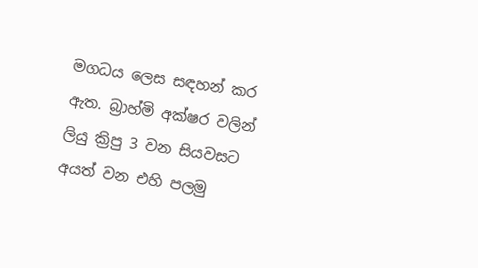මගධය ලෙස සඳහන් කර ඇත. බ්‍රාහ්මි අක්ෂර වලින් ලියු ක්‍රිපු 3 වන සියවසට අයත් වන එහි පලමු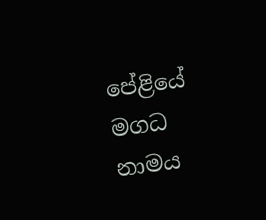පේළියේ මගධ නාමය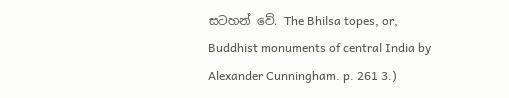සටහන් වේ. The Bhilsa topes, or, Buddhist monuments of central India by Alexander Cunningham. p. 261 3.)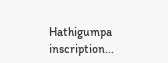Hathigumpa inscription...